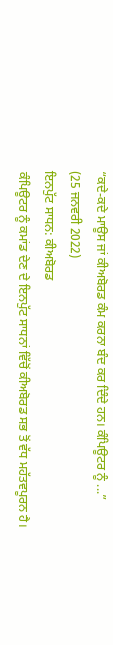“ਕਦੇ-ਕਦੇ ਮਾਊਸ ਜਾਂ ਕੀਅਬੋਰਡ ਕੰਮ ਕਰਨਾ ਬੰਦ ਕਰ ਦਿੰਦੇ ਹਨ। ਕੰਪਿਊਟਰ ਨੂੰ ...”
(25 ਜਨਵਰੀ 2022)
ਇਨਪੁੱਟ ਸਾਧਨ: ਕੀਅਬੋਰਡ
ਕੰਪਿਊਟਰ ਨੂੰ ਕਮਾਂਡ ਦੇਣ ਦੇ ਇਨਪੁੱਟ ਸਾਧਨਾਂ ਵਿੱਚੋਂ ਕੀਅਬੋਰਡ ਸਭ ਤੋਂ ਵੱਧ ਮਹੱਤਵਪੂਰਨ ਹੈ।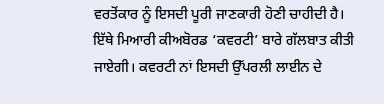ਵਰਤੋਂਕਾਰ ਨੂੰ ਇਸਦੀ ਪੂਰੀ ਜਾਣਕਾਰੀ ਹੋਣੀ ਚਾਹੀਦੀ ਹੈ। ਇੱਥੇ ਮਿਆਰੀ ਕੀਅਬੋਰਡ ‘ਕਵਰਟੀ’ ਬਾਰੇ ਗੱਲਬਾਤ ਕੀਤੀ ਜਾਏਗੀ। ਕਵਰਟੀ ਨਾਂ ਇਸਦੀ ਉੱਪਰਲੀ ਲਾਈਨ ਦੇ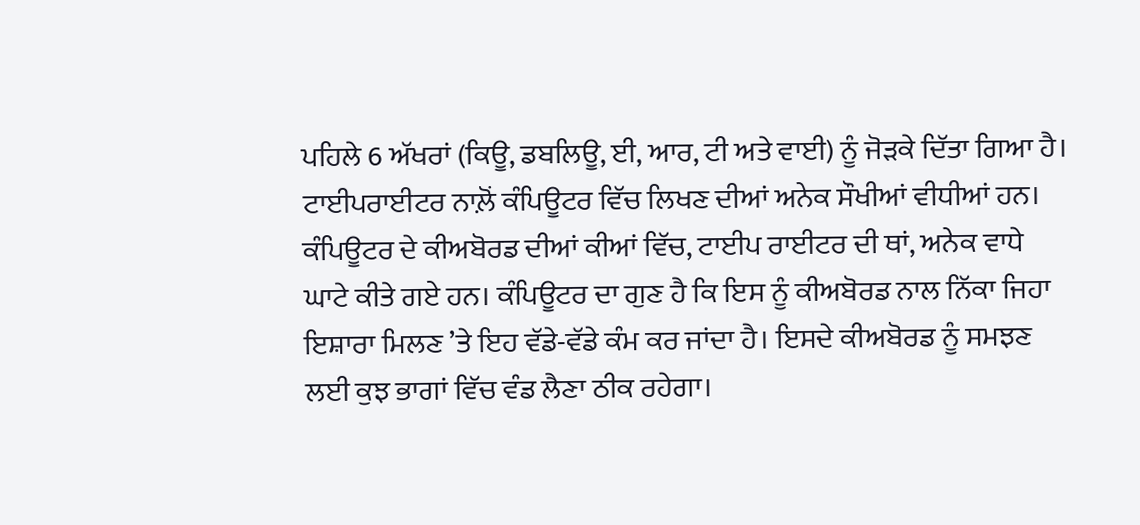ਪਹਿਲੇ 6 ਅੱਖਰਾਂ (ਕਿਊ, ਡਬਲਿਊ, ਈ, ਆਰ, ਟੀ ਅਤੇ ਵਾਈ) ਨੂੰ ਜੋੜਕੇ ਦਿੱਤਾ ਗਿਆ ਹੈ।
ਟਾਈਪਰਾਈਟਰ ਨਾਲ਼ੋਂ ਕੰਪਿਊਟਰ ਵਿੱਚ ਲਿਖਣ ਦੀਆਂ ਅਨੇਕ ਸੌਖੀਆਂ ਵੀਧੀਆਂ ਹਨ। ਕੰਪਿਊਟਰ ਦੇ ਕੀਅਬੋਰਡ ਦੀਆਂ ਕੀਆਂ ਵਿੱਚ, ਟਾਈਪ ਰਾਈਟਰ ਦੀ ਥਾਂ, ਅਨੇਕ ਵਾਧੇ ਘਾਟੇ ਕੀਤੇ ਗਏ ਹਨ। ਕੰਪਿਊਟਰ ਦਾ ਗੁਣ ਹੈ ਕਿ ਇਸ ਨੂੰ ਕੀਅਬੋਰਡ ਨਾਲ ਨਿੱਕਾ ਜਿਹਾ ਇਸ਼ਾਰਾ ਮਿਲਣ ’ਤੇ ਇਹ ਵੱਡੇ-ਵੱਡੇ ਕੰਮ ਕਰ ਜਾਂਦਾ ਹੈ। ਇਸਦੇ ਕੀਅਬੋਰਡ ਨੂੰ ਸਮਝਣ ਲਈ ਕੁਝ ਭਾਗਾਂ ਵਿੱਚ ਵੰਡ ਲੈਣਾ ਠੀਕ ਰਹੇਗਾ।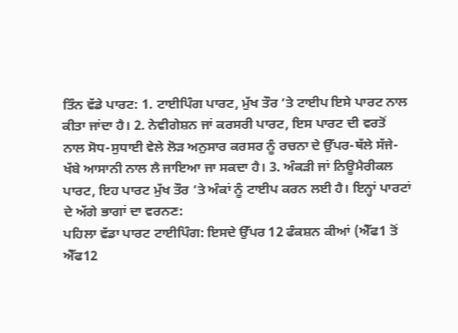ਤਿੰਨ ਵੱਡੇ ਪਾਰਟ: 1. ਟਾਈਪਿੰਗ ਪਾਰਟ, ਮੁੱਖ ਤੌਰ ’ਤੇ ਟਾਈਪ ਇਸੇ ਪਾਰਟ ਨਾਲ ਕੀਤਾ ਜਾਂਦਾ ਹੈ। 2. ਨੇਵੀਗੇਸ਼ਨ ਜਾਂ ਕਰਸਰੀ ਪਾਰਟ, ਇਸ ਪਾਰਟ ਦੀ ਵਰਤੋਂ ਨਾਲ ਸੋਧ-ਸੁਧਾਈ ਵੇਲੇ ਲੋੜ ਅਨੁਸਾਰ ਕਰਸਰ ਨੂੰ ਰਚਨਾ ਦੇ ਉੱਪਰ-ਥੱਲੇ ਸੱਜੇ-ਖੱਬੇ ਆਸਾਨੀ ਨਾਲ ਲੈ ਜਾਇਆ ਜਾ ਸਕਦਾ ਹੈ। 3. ਅੰਕੜੀ ਜਾਂ ਨਿਊਮੈਰੀਕਲ ਪਾਰਟ, ਇਹ ਪਾਰਟ ਮੁੱਖ ਤੌਰ ’ਤੇ ਅੰਕਾਂ ਨੂੰ ਟਾਈਪ ਕਰਨ ਲਈ ਹੈ। ਇਨ੍ਹਾਂ ਪਾਰਟਾਂ ਦੇ ਅੱਗੇ ਭਾਗਾਂ ਦਾ ਵਰਨਣ:
ਪਹਿਲਾ ਵੱਡਾ ਪਾਰਟ ਟਾਈਪਿੰਗ: ਇਸਦੇ ਉੱਪਰ 12 ਫੰਕਸ਼ਨ ਕੀਆਂ (ਐੱਫ1 ਤੋਂ ਐੱਫ12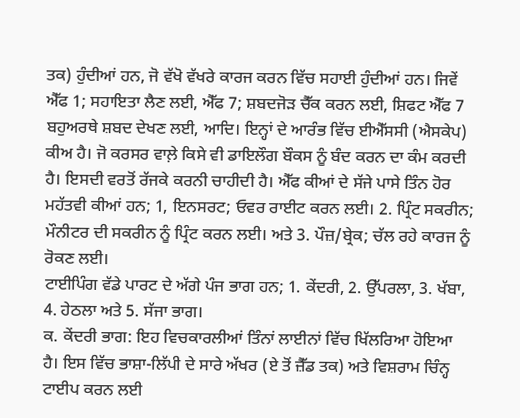ਤਕ) ਹੁੰਦੀਆਂ ਹਨ, ਜੋ ਵੱਖੋ ਵੱਖਰੇ ਕਾਰਜ ਕਰਨ ਵਿੱਚ ਸਹਾਈ ਹੁੰਦੀਆਂ ਹਨ। ਜਿਵੇਂ ਐੱਫ 1; ਸਹਾਇਤਾ ਲੈਣ ਲਈ, ਐੱਫ 7; ਸ਼ਬਦਜੋੜ ਚੈੱਕ ਕਰਨ ਲਈ, ਸ਼ਿਫਟ ਐੱਫ 7 ਬਹੁਅਰਥੇ ਸ਼ਬਦ ਦੇਖਣ ਲਈ, ਆਦਿ। ਇਨ੍ਹਾਂ ਦੇ ਆਰੰਭ ਵਿੱਚ ਈਐੱਸਸੀ (ਐਸਕੇਪ) ਕੀਅ ਹੈ। ਜੋ ਕਰਸਰ ਵਾਲ਼ੇ ਕਿਸੇ ਵੀ ਡਾਇਲੌਗ ਬੌਕਸ ਨੂੰ ਬੰਦ ਕਰਨ ਦਾ ਕੰਮ ਕਰਦੀ ਹੈ। ਇਸਦੀ ਵਰਤੋਂ ਰੱਜਕੇ ਕਰਨੀ ਚਾਹੀਦੀ ਹੈ। ਐੱਫ ਕੀਆਂ ਦੇ ਸੱਜੇ ਪਾਸੇ ਤਿੰਨ ਹੋਰ ਮਹੱਤਵੀ ਕੀਆਂ ਹਨ; 1, ਇਨਸਰਟ; ਓਵਰ ਰਾਈਟ ਕਰਨ ਲਈ। 2. ਪ੍ਰਿੰਟ ਸਕਰੀਨ; ਮੌਨੀਟਰ ਦੀ ਸਕਰੀਨ ਨੂੰ ਪ੍ਰਿੰਟ ਕਰਨ ਲਈ। ਅਤੇ 3. ਪੌਜ਼/ਬ੍ਰੇਕ; ਚੱਲ ਰਹੇ ਕਾਰਜ ਨੂੰ ਰੋਕਣ ਲਈ।
ਟਾਈਪਿੰਗ ਵੱਡੇ ਪਾਰਟ ਦੇ ਅੱਗੇ ਪੰਜ ਭਾਗ ਹਨ; 1. ਕੇਂਦਰੀ, 2. ਉੱਪਰਲਾ, 3. ਖੱਬਾ, 4. ਹੇਠਲਾ ਅਤੇ 5. ਸੱਜਾ ਭਾਗ।
ਕ. ਕੇਂਦਰੀ ਭਾਗ: ਇਹ ਵਿਚਕਾਰਲੀਆਂ ਤਿੰਨਾਂ ਲਾਈਨਾਂ ਵਿੱਚ ਖਿੱਲਰਿਆ ਹੋਇਆ ਹੈ। ਇਸ ਵਿੱਚ ਭਾਸ਼ਾ-ਲਿੱਪੀ ਦੇ ਸਾਰੇ ਅੱਖਰ (ਏ ਤੋਂ ਜ਼ੈੱਡ ਤਕ) ਅਤੇ ਵਿਸ਼ਰਾਮ ਚਿੰਨ੍ਹ ਟਾਈਪ ਕਰਨ ਲਈ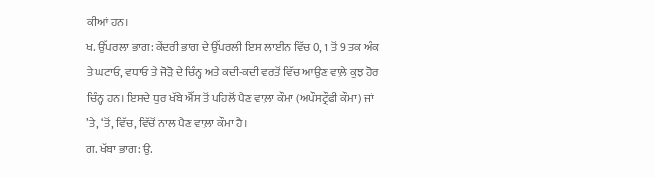ਕੀਆਂ ਹਨ।
ਖ. ਉੱਪਰਲਾ ਭਾਗ: ਕੇਂਦਰੀ ਭਾਗ ਦੇ ਉੱਪਰਲੀ ਇਸ ਲਾਈਨ ਵਿੱਚ 0, 1 ਤੋਂ 9 ਤਕ ਅੰਕ ਤੇ ਘਟਾਓ, ਵਧਾਓ ਤੇ ਜੋੜੋ ਦੇ ਚਿੰਨ੍ਹ ਅਤੇ ਕਦੀ-ਕਦੀ ਵਰਤੋਂ ਵਿੱਚ ਆਉਣ ਵਾਲ਼ੇ ਕੁਝ ਹੋਰ ਚਿੰਨ੍ਹ ਹਨ। ਇਸਦੇ ਧੁਰ ਖੱਬੇ ਐੱਸ ਤੋਂ ਪਹਿਲੋਂ ਪੈਣ ਵਾਲ਼ਾ ਕੌਮਾ (ਅਪੌਸਟ੍ਰੌਫੀ ਕੌਮਾ) ਜਾਂ ’ਤੇ, ‘ਤੋਂ, ਵਿੱਚ, ਵਿੱਚੋਂ ਨਾਲ ਪੈਣ ਵਾਲ਼ਾ ਕੌਮਾ ਹੈ।
ਗ. ਖੱਬਾ ਭਾਗ: ਉ.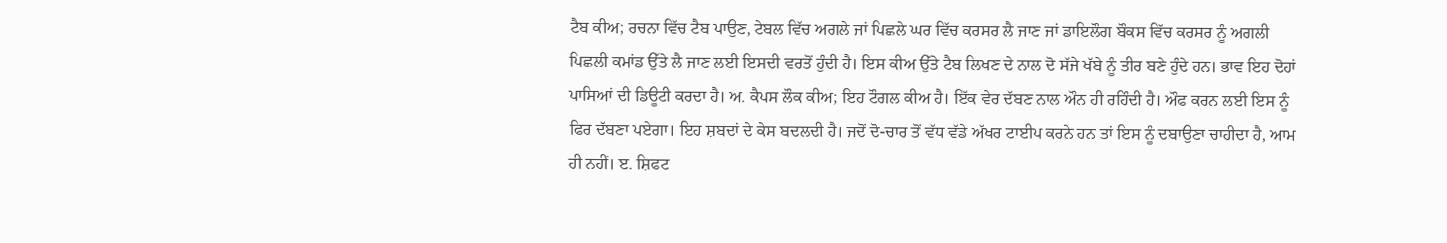ਟੈਬ ਕੀਅ; ਰਚਨਾ ਵਿੱਚ ਟੈਬ ਪਾਉਣ, ਟੇਬਲ ਵਿੱਚ ਅਗਲੇ ਜਾਂ ਪਿਛਲੇ ਘਰ ਵਿੱਚ ਕਰਸਰ ਲੈ ਜਾਣ ਜਾਂ ਡਾਇਲੌਗ ਬੌਕਸ ਵਿੱਚ ਕਰਸਰ ਨੂੰ ਅਗਲੀ ਪਿਛਲੀ ਕਮਾਂਡ ਉੱਤੇ ਲੈ ਜਾਣ ਲਈ ਇਸਦੀ ਵਰਤੋਂ ਹੁੰਦੀ ਹੈ। ਇਸ ਕੀਅ ਉੱਤੇ ਟੈਬ ਲਿਖਣ ਦੇ ਨਾਲ ਦੋ ਸੱਜੇ ਖੱਬੇ ਨੂੰ ਤੀਰ ਬਣੇ ਹੁੰਦੇ ਹਨ। ਭਾਵ ਇਹ ਦੋਹਾਂ ਪਾਸਿਆਂ ਦੀ ਡਿਊਟੀ ਕਰਦਾ ਹੈ। ਅ. ਕੈਪਸ ਲੌਕ ਕੀਅ; ਇਹ ਟੌਗਲ ਕੀਅ ਹੈ। ਇੱਕ ਵੇਰ ਦੱਬਣ ਨਾਲ ਔਨ ਹੀ ਰਹਿੰਦੀ ਹੈ। ਔਫ ਕਰਨ ਲਈ ਇਸ ਨੂੰ ਫਿਰ ਦੱਬਣਾ ਪਏਗਾ। ਇਹ ਸ਼ਬਦਾਂ ਦੇ ਕੇਸ ਬਦਲਦੀ ਹੈ। ਜਦੋਂ ਦੋ-ਚਾਰ ਤੋਂ ਵੱਧ ਵੱਡੇ ਅੱਖਰ ਟਾਈਪ ਕਰਨੇ ਹਨ ਤਾਂ ਇਸ ਨੂੰ ਦਬਾਉਣਾ ਚਾਹੀਦਾ ਹੈ, ਆਮ ਹੀ ਨਹੀਂ। ੲ. ਸ਼ਿਫਟ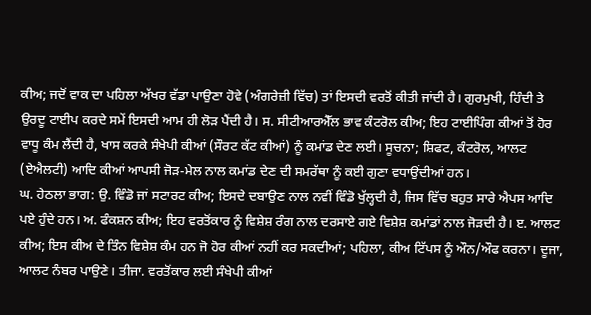ਕੀਅ; ਜਦੋਂ ਵਾਕ ਦਾ ਪਹਿਲਾ ਅੱਖਰ ਵੱਡਾ ਪਾਉਣਾ ਹੋਵੇ (ਅੰਗਰੇਜ਼ੀ ਵਿੱਚ) ਤਾਂ ਇਸਦੀ ਵਰਤੋਂ ਕੀਤੀ ਜਾਂਦੀ ਹੈ। ਗੁਰਮੁਖੀ, ਹਿੰਦੀ ਤੇ ਉਰਦੂ ਟਾਈਪ ਕਰਦੇ ਸਮੇਂ ਇਸਦੀ ਆਮ ਹੀ ਲੋੜ ਪੈਂਦੀ ਹੈ। ਸ. ਸੀਟੀਆਰਐੱਲ ਭਾਵ ਕੰਟਰੋਲ ਕੀਅ; ਇਹ ਟਾਈਪਿੰਗ ਕੀਆਂ ਤੋਂ ਹੋਰ ਵਾਧੂ ਕੰਮ ਲੈਂਦੀ ਹੈ, ਖਾਸ ਕਰਕੇ ਸੰਖੇਪੀ ਕੀਆਂ (ਸੌਰਟ ਕੱਟ ਕੀਆਂ) ਨੂੰ ਕਮਾਂਡ ਦੇਣ ਲਈ। ਸੂਚਨਾ; ਸ਼ਿਫਟ, ਕੰਟਰੋਲ, ਆਲਟ (ਏਐਲਟੀ) ਆਦਿ ਕੀਆਂ ਆਪਸੀ ਜੋੜ-ਮੇਲ ਨਾਲ ਕਮਾਂਡ ਦੇਣ ਦੀ ਸਮਰੱਥਾ ਨੂੰ ਕਈ ਗੁਣਾ ਵਧਾਉਂਦੀਆਂ ਹਨ।
ਘ. ਹੇਠਲਾ ਭਾਗ: ਉ. ਵਿੰਡੋ ਜਾਂ ਸਟਾਰਟ ਕੀਅ; ਇਸਦੇ ਦਬਾਉਣ ਨਾਲ ਨਵੀਂ ਵਿੰਡੋ ਖੁੱਲ੍ਹਦੀ ਹੈ, ਜਿਸ ਵਿੱਚ ਬਹੁਤ ਸਾਰੇ ਐਪਸ ਆਦਿ ਪਏ ਹੁੰਦੇ ਹਨ। ਅ. ਫੰਕਸ਼ਨ ਕੀਅ; ਇਹ ਵਰਤੋਂਕਾਰ ਨੂੰ ਵਿਸ਼ੇਸ਼ ਰੰਗ ਨਾਲ ਦਰਸਾਏ ਗਏ ਵਿਸ਼ੇਸ਼ ਕਮਾਂਡਾਂ ਨਾਲ ਜੋੜਦੀ ਹੈ। ੲ. ਆਲਟ ਕੀਅ; ਇਸ ਕੀਅ ਦੇ ਤਿੰਨ ਵਿਸ਼ੇਸ਼ ਕੰਮ ਹਨ ਜੋ ਹੋਰ ਕੀਆਂ ਨਹੀਂ ਕਰ ਸਕਦੀਆਂ; ਪਹਿਲਾ, ਕੀਅ ਟਿੱਪਸ ਨੂੰ ਔਨ/ਔਫ ਕਰਨਾ। ਦੂਜਾ, ਆਲਟ ਨੰਬਰ ਪਾਉਣੇ। ਤੀਜਾ. ਵਰਤੋਂਕਾਰ ਲਈ ਸੰਖੇਪੀ ਕੀਆਂ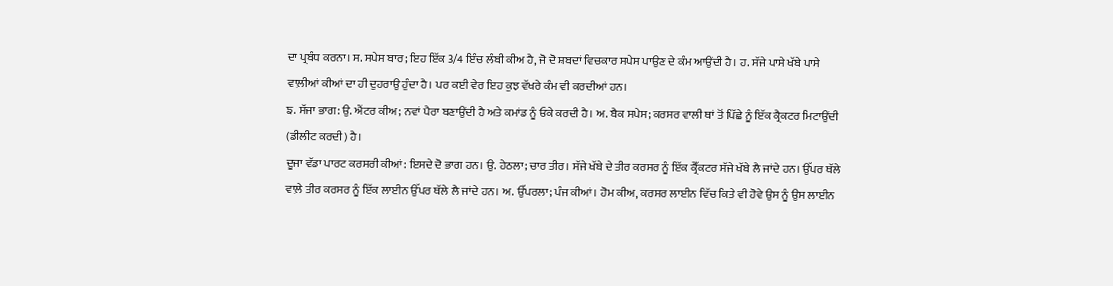ਦਾ ਪ੍ਰਬੰਧ ਕਰਨਾ। ਸ. ਸਪੇਸ ਬਾਰ; ਇਹ ਇੱਕ 3/4 ਇੰਚ ਲੰਬੀ ਕੀਅ ਹੈ, ਜੋ ਦੋ ਸ਼ਬਦਾਂ ਵਿਚਕਾਰ ਸਪੇਸ ਪਾਉਣ ਦੇ ਕੰਮ ਆਉਂਦੀ ਹੈ। ਹ. ਸੱਜੇ ਪਾਸੇ ਖੱਬੇ ਪਾਸੇ ਵਾਲ਼ੀਆਂ ਕੀਆਂ ਦਾ ਹੀ ਦੁਹਰਾਉ ਹੁੰਦਾ ਹੈ। ਪਰ ਕਈ ਵੇਰ ਇਹ ਕੁਝ ਵੱਖਰੇ ਕੰਮ ਵੀ ਕਰਦੀਆਂ ਹਨ।
ਙ. ਸੱਜਾ ਭਾਗ: ਉ. ਐਂਟਰ ਕੀਅ; ਨਵਾਂ ਪੈਰਾ ਬਣਾਉਂਦੀ ਹੈ ਅਤੇ ਕਮਾਂਡ ਨੂੰ ਓਕੇ ਕਰਦੀ ਹੈ। ਅ. ਬੈਕ ਸਪੇਸ; ਕਰਸਰ ਵਾਲੀ ਥਾਂ ਤੋਂ ਪਿੱਛੇ ਨੂੰ ਇੱਕ ਕ੍ਰੈਕਟਰ ਮਿਟਾਉਂਦੀ (ਡੀਲੀਟ ਕਰਦੀ) ਹੈ।
ਦੂਜਾ ਵੱਡਾ ਪਾਰਟ ਕਰਸਰੀ ਕੀਆਂ: ਇਸਦੇ ਦੋ ਭਾਗ ਹਨ। ਉ. ਹੇਠਲਾ; ਚਾਰ ਤੀਰ। ਸੱਜੇ ਖੱਬੇ ਦੇ ਤੀਰ ਕਰਸਰ ਨੂੰ ਇੱਕ ਕ੍ਰੈੱਕਟਰ ਸੱਜੇ ਖੱਬੇ ਲੈ ਜਾਂਦੇ ਹਨ। ਉੱਪਰ ਥੱਲੇ ਵਾਲ਼ੇ ਤੀਰ ਕਰਸਰ ਨੂੰ ਇੱਕ ਲਾਈਨ ਉੱਪਰ ਥੱਲੇ ਲੈ ਜਾਂਦੇ ਹਨ। ਅ. ਉੱਪਰਲਾ; ਪੰਜ ਕੀਆਂ। ਹੋਮ ਕੀਅ, ਕਰਸਰ ਲਾਈਨ ਵਿੱਚ ਕਿਤੇ ਵੀ ਹੋਵੇ ਉਸ ਨੂੰ ਉਸ ਲਾਈਨ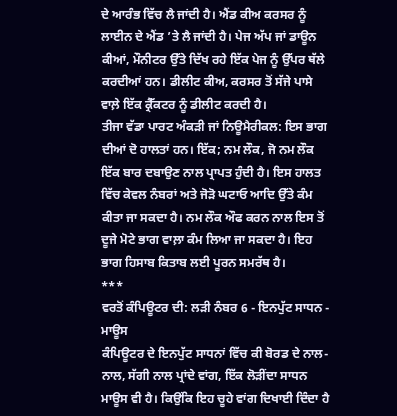ਦੇ ਆਰੰਭ ਵਿੱਚ ਲੈ ਜਾਂਦੀ ਹੈ। ਐਂਡ ਕੀਅ ਕਰਸਰ ਨੂੰ ਲਾਈਨ ਦੇ ਐਂਡ ’ਤੇ ਲੈ ਜਾਂਦੀ ਹੈ। ਪੇਜ ਅੱਪ ਜਾਂ ਡਾਊਨ ਕੀਆਂ, ਮੌਨੀਟਰ ਉੱਤੇ ਦਿੱਖ ਰਹੇ ਇੱਕ ਪੇਜ ਨੂੰ ਉੱਪਰ ਥੱਲੇ ਕਰਦੀਆਂ ਹਨ। ਡੀਲੀਟ ਕੀਅ, ਕਰਸਰ ਤੋਂ ਸੱਜੇ ਪਾਸੇ ਵਾਲ਼ੇ ਇੱਕ ਕ੍ਰੈੱਕਟਰ ਨੂੰ ਡੀਲੀਟ ਕਰਦੀ ਹੈ।
ਤੀਜਾ ਵੱਡਾ ਪਾਰਟ ਅੰਕੜੀ ਜਾਂ ਨਿਊਮੈਰੀਕਲ: ਇਸ ਭਾਗ ਦੀਆਂ ਦੋ ਹਾਲਤਾਂ ਹਨ। ਇੱਕ; ਨਮ ਲੌਕ, ਜੋ ਨਮ ਲੌਕ ਇੱਕ ਬਾਰ ਦਬਾਉਣ ਨਾਲ ਪ੍ਰਾਪਤ ਹੁੰਦੀ ਹੈ। ਇਸ ਹਾਲਤ ਵਿੱਚ ਕੇਵਲ ਨੰਬਰਾਂ ਅਤੇ ਜੋੜੋ ਘਟਾਓ ਆਦਿ ਉੱਤੇ ਕੰਮ ਕੀਤਾ ਜਾ ਸਕਦਾ ਹੈ। ਨਮ ਲੌਕ ਔਫ ਕਰਨ ਨਾਲ ਇਸ ਤੋਂ ਦੂਜੇ ਮੋਟੇ ਭਾਗ ਵਾਲ਼ਾ ਕੰਮ ਲਿਆ ਜਾ ਸਕਦਾ ਹੈ। ਇਹ ਭਾਗ ਹਿਸਾਬ ਕਿਤਾਬ ਲਈ ਪੂਰਨ ਸਮਰੱਥ ਹੈ।
***
ਵਰਤੋਂ ਕੰਪਿਊਟਰ ਦੀ: ਲੜੀ ਨੰਬਰ 6 - ਇਨਪੁੱਟ ਸਾਧਨ - ਮਾਊਸ
ਕੰਪਿਊਟਰ ਦੇ ਇਨਪੁੱਟ ਸਾਧਨਾਂ ਵਿੱਚ ਕੀ ਬੋਰਡ ਦੇ ਨਾਲ-ਨਾਲ, ਸੱਗੀ ਨਾਲ ਪ੍ਰਾਂਦੇ ਵਾਂਗ, ਇੱਕ ਲੋੜੀਂਦਾ ਸਾਧਨ ਮਾਊਸ ਵੀ ਹੈ। ਕਿਉਂਕਿ ਇਹ ਚੂਹੇ ਵਾਂਗ ਦਿਖਾਈ ਦਿੰਦਾ ਹੈ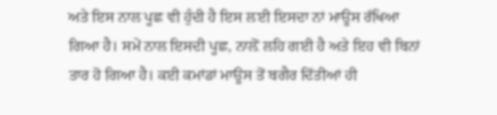ਅਤੇ ਇਸ ਨਾਲ ਪੂਛ ਵੀ ਹੁੰਦੀ ਹੈ ਇਸ ਲਈ ਇਸਦਾ ਨਾਂ ਮਾਊਸ ਰੱਖਿਆ ਗਿਆ ਹੈ। ਸਮੇਂ ਨਾਲ ਇਸਦੀ ਪੂਛ, ਨਾਲ਼ੋਂ ਲਹਿ ਗਈ ਹੈ ਅਤੇ ਇਹ ਵੀ ਬਿਨਾਂ ਤਾਰ ਹੋ ਗਿਆ ਹੈ। ਕਈ ਕਮਾਂਡਾਂ ਮਾਊਸ ਤੋਂ ਬਗੈਰ ਦਿੱਤੀਆਂ ਹੀ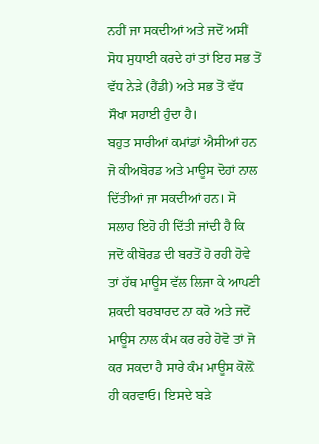ਨਹੀਂ ਜਾ ਸਕਦੀਆਂ ਅਤੇ ਜਦੋਂ ਅਸੀਂ ਸੋਧ ਸੁਧਾਈ ਕਰਦੇ ਹਾਂ ਤਾਂ ਇਹ ਸਭ ਤੋਂ ਵੱਧ ਨੇੜੇ (ਹੈਂਡੀ) ਅਤੇ ਸਭ ਤੋਂ ਵੱਧ ਸੌਖਾ ਸਹਾਈ ਹੁੰਦਾ ਹੈ।
ਬਹੁਤ ਸਾਰੀਆਂ ਕਮਾਂਡਾਂ ਐਸੀਆਂ ਹਨ ਜੋ ਕੀਅਬੋਰਡ ਅਤੇ ਮਾਊਸ ਦੋਹਾਂ ਨਾਲ ਦਿੱਤੀਆਂ ਜਾ ਸਕਦੀਆਂ ਹਨ। ਸੋ ਸਲਾਹ ਇਹੋ ਹੀ ਦਿੱਤੀ ਜਾਂਦੀ ਹੈ ਕਿ ਜਦੋਂ ਕੀਬੋਰਡ ਦੀ ਬਰਤੋਂ ਹੋ ਰਹੀ ਹੋਵੇ ਤਾਂ ਹੱਥ ਮਾਊਸ ਵੱਲ ਲਿਜਾ ਕੇ ਆਪਣੀ ਸ਼ਕਦੀ ਬਰਬਾਰਦ ਨਾ ਕਰੋ ਅਤੇ ਜਦੋਂ ਮਾਊਸ ਨਾਲ ਕੰਮ ਕਰ ਰਹੇ ਹੋਵੋ ਤਾਂ ਜੋ ਕਰ ਸਕਦਾ ਹੈ ਸਾਰੇ ਕੰਮ ਮਾਊਸ ਕੋਲ਼ੋਂ ਹੀ ਕਰਵਾਓ। ਇਸਦੇ ਬੜੇ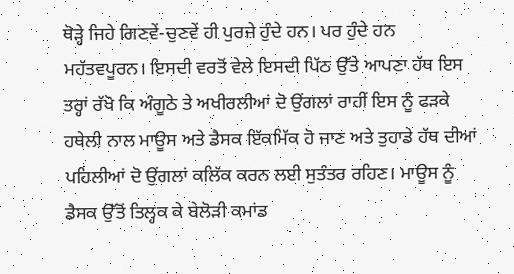ਥੋੜ੍ਹੇ ਜਿਹੇ ਗਿਣਵੇਂ-ਚੁਣਵੇਂ ਹੀ ਪੁਰਜ਼ੇ ਹੁੰਦੇ ਹਨ। ਪਰ ਹੁੰਦੇ ਹਨ ਮਹੱਤਵਪੂਰਨ। ਇਸਦੀ ਵਰਤੋਂ ਵੇਲੇ ਇਸਦੀ ਪਿੱਠ ਉੱਤੇ ਆਪਣਾ ਹੱਥ ਇਸ ਤਰ੍ਹਾਂ ਰੱਖੋ ਕਿ ਅੰਗੂਠੇ ਤੇ ਅਖੀਰਲੀਆਂ ਦੋ ਉਂਗਲਾਂ ਰਾਹੀਂ ਇਸ ਨੂੰ ਫੜਕੇ ਹਥੇਲੀ ਨਾਲ ਮਾਊਸ ਅਤੇ ਡੈਸਕ ਇੱਕਮਿੱਕ ਹੋ ਜਾਣ ਅਤੇ ਤੁਹਾਡੇ ਹੱਥ ਦੀਆਂ ਪਹਿਲੀਆਂ ਦੋ ਉਂਗਲਾਂ ਕਲਿੱਕ ਕਰਨ ਲਈ ਸੁਤੰਤਰ ਰਹਿਣ। ਮਾਊਸ ਨੂੰ ਡੈਸਕ ਉੱਤੋਂ ਤਿਲ੍ਹਕ ਕੇ ਬੇਲੋੜੀ ਕਮਾਂਡ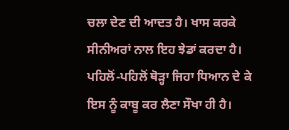ਚਲਾ ਦੇਣ ਦੀ ਆਦਤ ਹੈ। ਖਾਸ ਕਰਕੇ ਸੀਨੀਅਰਾਂ ਨਾਲ ਇਹ ਝੇਡਾਂ ਕਰਦਾ ਹੈ। ਪਹਿਲੋਂ-ਪਹਿਲੋਂ ਥੋੜ੍ਹਾ ਜਿਹਾ ਧਿਆਨ ਦੇ ਕੇ ਇਸ ਨੂੰ ਕਾਬੂ ਕਰ ਲੈਣਾ ਸੌਖਾ ਹੀ ਹੈ।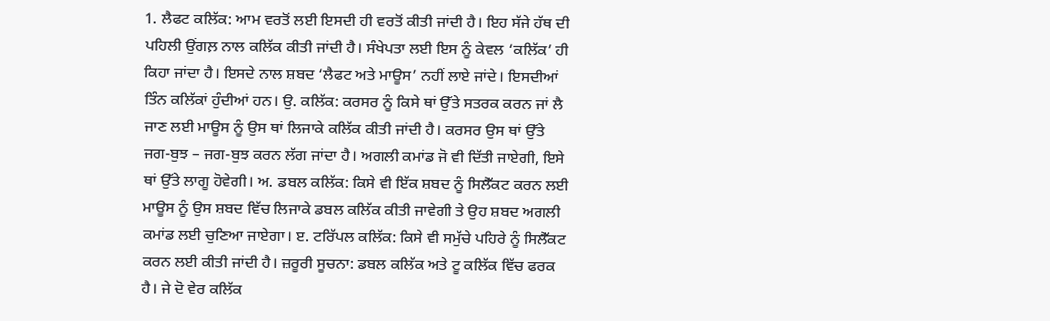1. ਲੈਫਟ ਕਲਿੱਕ: ਆਮ ਵਰਤੋਂ ਲਈ ਇਸਦੀ ਹੀ ਵਰਤੋਂ ਕੀਤੀ ਜਾਂਦੀ ਹੈ। ਇਹ ਸੱਜੇ ਹੱਥ ਦੀ ਪਹਿਲੀ ਉਂਗਲ਼ ਨਾਲ ਕਲਿੱਕ ਕੀਤੀ ਜਾਂਦੀ ਹੈ। ਸੰਖੇਪਤਾ ਲਈ ਇਸ ਨੂੰ ਕੇਵਲ ‘ਕਲਿੱਕ’ ਹੀ ਕਿਹਾ ਜਾਂਦਾ ਹੈ। ਇਸਦੇ ਨਾਲ ਸ਼ਬਦ ‘ਲੈਫਟ ਅਤੇ ਮਾਊਸ’ ਨਹੀਂ ਲਾਏ ਜਾਂਦੇ। ਇਸਦੀਆਂ ਤਿੰਨ ਕਲਿੱਕਾਂ ਹੁੰਦੀਆਂ ਹਨ। ਉ. ਕਲਿੱਕ: ਕਰਸਰ ਨੂੰ ਕਿਸੇ ਥਾਂ ਉੱਤੇ ਸਤਰਕ ਕਰਨ ਜਾਂ ਲੈ ਜਾਣ ਲਈ ਮਾਊਸ ਨੂੰ ਉਸ ਥਾਂ ਲਿਜਾਕੇ ਕਲਿੱਕ ਕੀਤੀ ਜਾਂਦੀ ਹੈ। ਕਰਸਰ ਉਸ ਥਾਂ ਉੱਤੇ ਜਗ-ਬੁਝ – ਜਗ-ਬੁਝ ਕਰਨ ਲੱਗ ਜਾਂਦਾ ਹੈ। ਅਗਲੀ ਕਮਾਂਡ ਜੋ ਵੀ ਦਿੱਤੀ ਜਾਏਗੀ, ਇਸੇ ਥਾਂ ਉੱਤੇ ਲਾਗੂ ਹੋਵੇਗੀ। ਅ. ਡਬਲ ਕਲਿੱਕ: ਕਿਸੇ ਵੀ ਇੱਕ ਸ਼ਬਦ ਨੂੰ ਸਿਲੈੱਕਟ ਕਰਨ ਲਈ ਮਾਊਸ ਨੂੰ ਉਸ ਸ਼ਬਦ ਵਿੱਚ ਲਿਜਾਕੇ ਡਬਲ ਕਲਿੱਕ ਕੀਤੀ ਜਾਵੇਗੀ ਤੇ ਉਹ ਸ਼ਬਦ ਅਗਲੀ ਕਮਾਂਡ ਲਈ ਚੁਣਿਆ ਜਾਏਗਾ। ੲ. ਟਰਿੱਪਲ ਕਲਿੱਕ: ਕਿਸੇ ਵੀ ਸਮੁੱਚੇ ਪਹਿਰੇ ਨੂੰ ਸਿਲੈੱਕਟ ਕਰਨ ਲਈ ਕੀਤੀ ਜਾਂਦੀ ਹੈ। ਜ਼ਰੂਰੀ ਸੂਚਨਾ: ਡਬਲ ਕਲਿੱਕ ਅਤੇ ਟੂ ਕਲਿੱਕ ਵਿੱਚ ਫਰਕ ਹੈ। ਜੇ ਦੋ ਵੇਰ ਕਲਿੱਕ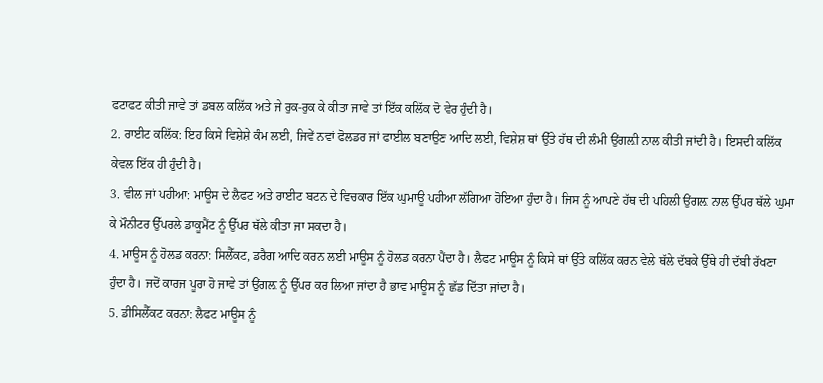ਫਟਾਫਟ ਕੀਤੀ ਜਾਵੇ ਤਾਂ ਡਬਲ ਕਲਿੱਕ ਅਤੇ ਜੇ ਰੁਕ-ਰੁਕ ਕੇ ਕੀਤਾ ਜਾਵੇ ਤਾਂ ਇੱਕ ਕਲਿੱਕ ਦੋ ਵੇਰ ਹੁੰਦੀ ਹੈ।
2. ਰਾਈਟ ਕਲਿੱਕ: ਇਹ ਕਿਸੇ ਵਿਸ਼ੇਸ਼ੇ ਕੰਮ ਲਈ, ਜਿਵੇਂ ਨਵਾਂ ਫੋਲਡਰ ਜਾਂ ਫਾਈਲ ਬਣਾਉਣ ਆਦਿ ਲਈ, ਵਿਸ਼ੇਸ਼ ਥਾਂ ਉੱਤੇ ਹੱਥ ਦੀ ਲੰਮੀ ਉਂਗਲ਼ੀ ਨਾਲ ਕੀਤੀ ਜਾਂਦੀ ਹੈ। ਇਸਦੀ ਕਲਿੱਕ ਕੇਵਲ ਇੱਕ ਹੀ ਹੁੰਦੀ ਹੈ।
3. ਵੀਲ ਜਾਂ ਪਹੀਆ: ਮਾਊਸ ਦੇ ਲੈਫਟ ਅਤੇ ਰਾਈਟ ਬਟਨ ਦੇ ਵਿਚਕਾਰ ਇੱਕ ਘੁਮਾਊ ਪਹੀਆ ਲੱਗਿਆ ਹੋਇਆ ਹੁੰਦਾ ਹੈ। ਜਿਸ ਨੂੰ ਆਪਣੇ ਹੱਥ ਦੀ ਪਹਿਲੀ ਉਂਗਲ਼ ਨਾਲ ਉੱਪਰ ਥੱਲੇ ਘੁਮਾ ਕੇ ਮੌਨੀਟਰ ਉੱਪਰਲੇ ਡਾਕੂਮੈਂਟ ਨੂੰ ਉੱਪਰ ਥੱਲੇ ਕੀਤਾ ਜਾ ਸਕਦਾ ਹੈ।
4. ਮਾਊਸ ਨੂੰ ਹੋਲਡ ਕਰਨਾ: ਸਿਲੈੱਕਟ, ਡਰੈਗ ਆਦਿ ਕਰਨ ਲਈ ਮਾਊਸ ਨੂੰ ਹੋਲਡ ਕਰਨਾ ਪੈਂਦਾ ਹੈ। ਲੈਫਟ ਮਾਊਸ ਨੂੰ ਕਿਸੇ ਥਾਂ ਉੱਤੇ ਕਲਿੱਕ ਕਰਨ ਵੇਲੇ ਥੱਲੇ ਦੱਬਕੇ ਉੱਥੇ ਹੀ ਦੱਬੀ ਰੱਖਣਾ ਹੁੰਦਾ ਹੈ। ਜਦੋਂ ਕਾਰਜ ਪੂਰਾ ਹੋ ਜਾਵੇ ਤਾਂ ਉਂਗਲ਼ ਨੂੰ ਉੱਪਰ ਕਰ ਲਿਆ ਜਾਂਦਾ ਹੈ ਭਾਵ ਮਾਊਸ ਨੂੰ ਛੱਡ ਦਿੱਤਾ ਜਾਂਦਾ ਹੈ।
5. ਡੀਸਿਲੈੱਕਟ ਕਰਨਾ: ਲੈਫਟ ਮਾਊਸ ਨੂੰ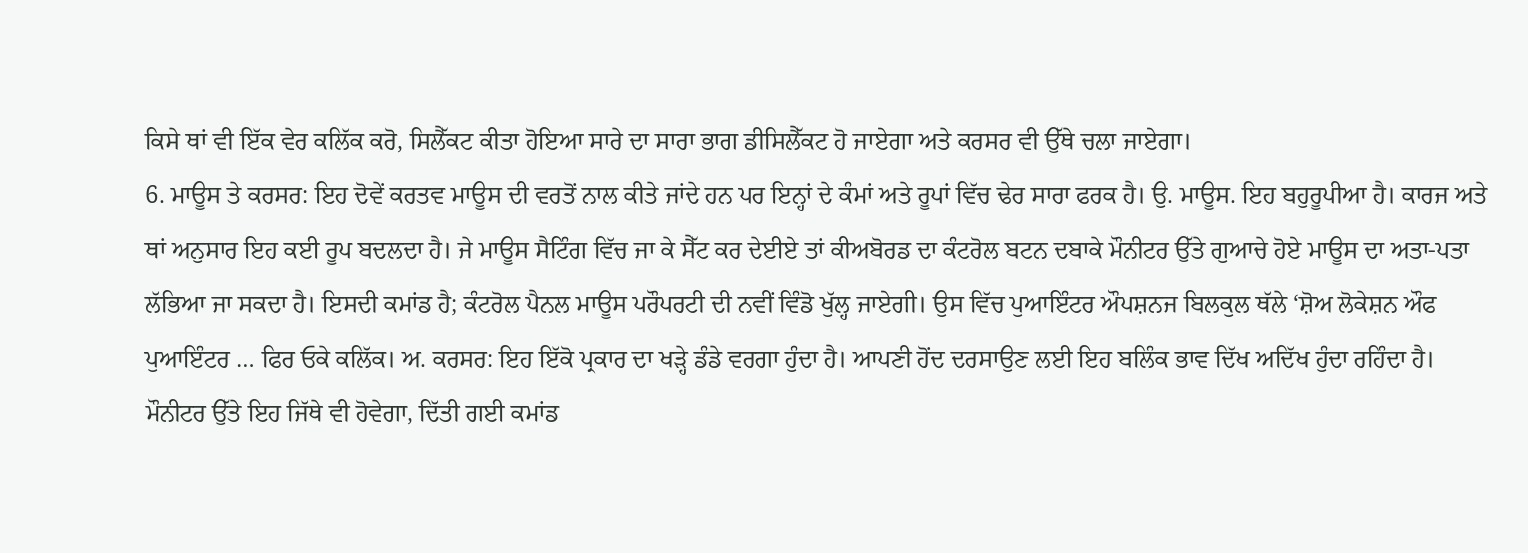ਕਿਸੇ ਥਾਂ ਵੀ ਇੱਕ ਵੇਰ ਕਲਿੱਕ ਕਰੋ, ਸਿਲੈੱਕਟ ਕੀਤਾ ਹੋਇਆ ਸਾਰੇ ਦਾ ਸਾਰਾ ਭਾਗ ਡੀਸਿਲੈੱਕਟ ਹੋ ਜਾਏਗਾ ਅਤੇ ਕਰਸਰ ਵੀ ਉੱਥੇ ਚਲਾ ਜਾਏਗਾ।
6. ਮਾਊਸ ਤੇ ਕਰਸਰ: ਇਹ ਦੋਵੇਂ ਕਰਤਵ ਮਾਊਸ ਦੀ ਵਰਤੋਂ ਨਾਲ ਕੀਤੇ ਜਾਂਦੇ ਹਨ ਪਰ ਇਨ੍ਹਾਂ ਦੇ ਕੰਮਾਂ ਅਤੇ ਰੂਪਾਂ ਵਿੱਚ ਢੇਰ ਸਾਰਾ ਫਰਕ ਹੈ। ਉ. ਮਾਊਸ. ਇਹ ਬਹੁਰੂਪੀਆ ਹੈ। ਕਾਰਜ ਅਤੇ ਥਾਂ ਅਨੁਸਾਰ ਇਹ ਕਈ ਰੂਪ ਬਦਲਦਾ ਹੈ। ਜੇ ਮਾਊਸ ਸੈਟਿੰਗ ਵਿੱਚ ਜਾ ਕੇ ਸੈੱਟ ਕਰ ਦੇਈਏ ਤਾਂ ਕੀਅਬੋਰਡ ਦਾ ਕੰਟਰੋਲ ਬਟਨ ਦਬਾਕੇ ਮੌਨੀਟਰ ਉੱਤੇ ਗੁਆਚੇ ਹੋਏ ਮਾਊਸ ਦਾ ਅਤਾ-ਪਤਾ ਲੱਭਿਆ ਜਾ ਸਕਦਾ ਹੈ। ਇਸਦੀ ਕਮਾਂਡ ਹੈ; ਕੰਟਰੋਲ ਪੈਨਲ ਮਾਊਸ ਪਰੌਪਰਟੀ ਦੀ ਨਵੀਂ ਵਿੰਡੋ ਖੁੱਲ੍ਹ ਜਾਏਗੀ। ਉਸ ਵਿੱਚ ਪੁਆਇੰਟਰ ਔਪਸ਼ਨਜ ਬਿਲਕੁਲ ਥੱਲੇ ‘ਸ਼ੋਅ ਲੋਕੇਸ਼ਨ ਔਫ ਪੁਆਇੰਟਰ … ਫਿਰ ਓਕੇ ਕਲਿੱਕ। ਅ. ਕਰਸਰ: ਇਹ ਇੱਕੋ ਪ੍ਰਕਾਰ ਦਾ ਖੜ੍ਹੇ ਡੰਡੇ ਵਰਗਾ ਹੁੰਦਾ ਹੈ। ਆਪਣੀ ਹੋਂਦ ਦਰਸਾਉਣ ਲਈ ਇਹ ਬਲਿੰਕ ਭਾਵ ਦਿੱਖ ਅਦਿੱਖ ਹੁੰਦਾ ਰਹਿੰਦਾ ਹੈ। ਮੌਨੀਟਰ ਉੱਤੇ ਇਹ ਜਿੱਥੇ ਵੀ ਹੋਵੇਗਾ, ਦਿੱਤੀ ਗਈ ਕਮਾਂਡ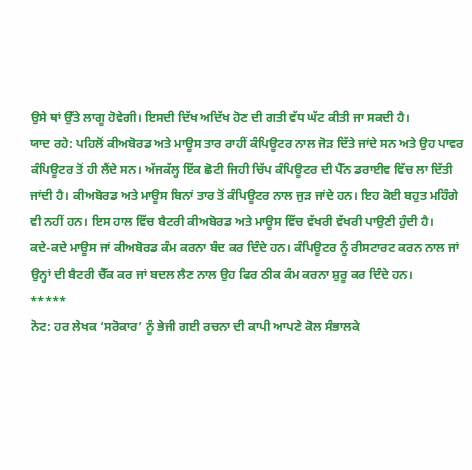ਉਸੇ ਥਾਂ ਉੱਤੇ ਲਾਗੂ ਹੋਵੇਗੀ। ਇਸਦੀ ਦਿੱਖ ਅਦਿੱਖ ਹੋਣ ਦੀ ਗਤੀ ਵੱਧ ਘੱਟ ਕੀਤੀ ਜਾ ਸਕਦੀ ਹੈ।
ਯਾਦ ਰਹੇ: ਪਹਿਲੋਂ ਕੀਅਬੋਰਡ ਅਤੇ ਮਾਊਸ ਤਾਰ ਰਾਹੀਂ ਕੰਪਿਊਟਰ ਨਾਲ ਜੋੜ ਦਿੱਤੇ ਜਾਂਦੇ ਸਨ ਅਤੇ ਉਹ ਪਾਵਰ ਕੰਪਿਊਟਰ ਤੋਂ ਹੀ ਲੈਂਦੇ ਸਨ। ਅੱਜਕੱਲ੍ਹ ਇੱਕ ਛੋਟੀ ਜਿਹੀ ਚਿੱਪ ਕੰਪਿਊਟਰ ਦੀ ਪੈੱਨ ਡਰਾਈਵ ਵਿੱਚ ਲਾ ਦਿੱਤੀ ਜਾਂਦੀ ਹੈ। ਕੀਅਬੋਰਡ ਅਤੇ ਮਾਊਸ ਬਿਨਾਂ ਤਾਰ ਤੋਂ ਕੰਪਿਊਟਰ ਨਾਲ ਜੁੜ ਜਾਂਦੇ ਹਨ। ਇਹ ਕੋਈ ਬਹੁਤ ਮਹਿੰਗੇ ਵੀ ਨਹੀਂ ਹਨ। ਇਸ ਹਾਲ ਵਿੱਚ ਬੈਟਰੀ ਕੀਅਬੋਰਡ ਅਤੇ ਮਾਊਸ ਵਿੱਚ ਵੱਖਰੀ ਵੱਖਰੀ ਪਾਉਣੀ ਹੁੰਦੀ ਹੈ।
ਕਦੇ-ਕਦੇ ਮਾਊਸ ਜਾਂ ਕੀਅਬੋਰਡ ਕੰਮ ਕਰਨਾ ਬੰਦ ਕਰ ਦਿੰਦੇ ਹਨ। ਕੰਪਿਊਟਰ ਨੂੰ ਰੀਸਟਾਰਟ ਕਰਨ ਨਾਲ ਜਾਂ ਉਨ੍ਹਾਂ ਦੀ ਬੈਟਰੀ ਚੈੱਕ ਕਰ ਜਾਂ ਬਦਲ ਲੈਣ ਨਾਲ ਉਹ ਫਿਰ ਠੀਕ ਕੰਮ ਕਰਨਾ ਸ਼ੁਰੂ ਕਰ ਦਿੰਦੇ ਹਨ।
*****
ਨੋਟ: ਹਰ ਲੇਖਕ ‘ਸਰੋਕਾਰ’ ਨੂੰ ਭੇਜੀ ਗਈ ਰਚਨਾ ਦੀ ਕਾਪੀ ਆਪਣੇ ਕੋਲ ਸੰਭਾਲਕੇ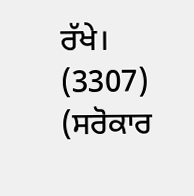ਰੱਖੇ।
(3307)
(ਸਰੋਕਾਰ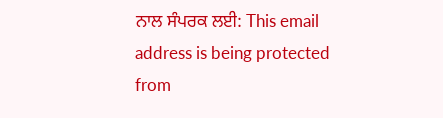ਨਾਲ ਸੰਪਰਕ ਲਈ: This email address is being protected from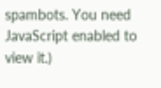spambots. You need JavaScript enabled to view it.)